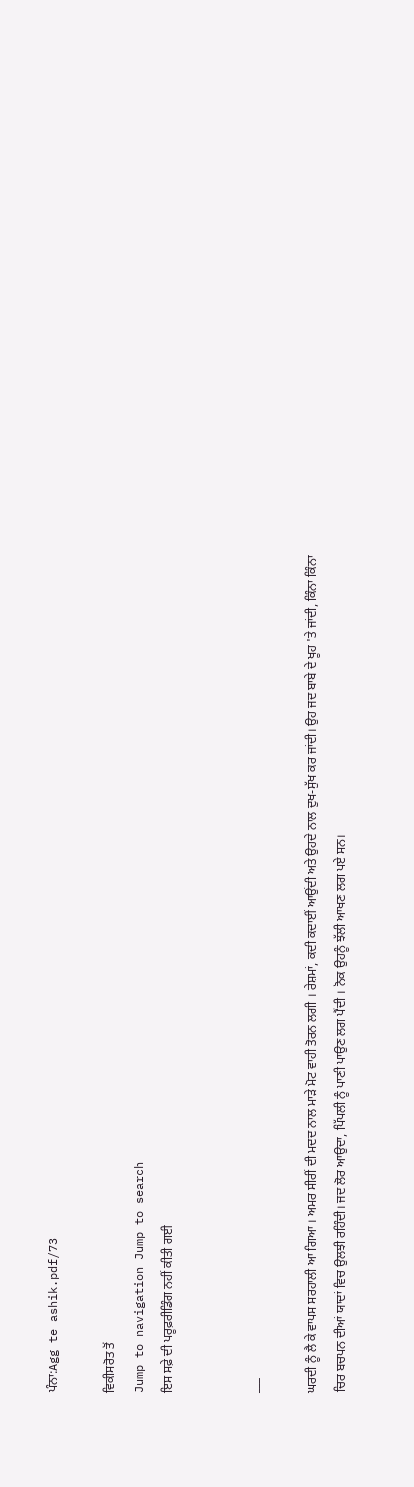ਪੰਨਾ:Agg te ashik.pdf/73

ਵਿਕੀਸਰੋਤ ਤੋਂ
Jump to navigation Jump to search
ਇਸ ਸਫ਼ੇ ਦੀ ਪਰੂਫ਼ਰੀਡਿੰਗ ਨਹੀਂ ਕੀਤੀ ਗਈ


___

ਘਰਦੀ ਨੂੰ ਲੈ ਕੇ ਵਾਪਸ ਸਰਹਾਲੀ ਆ ਗਿਆ । ਅਮਰ ਸੀਰੀਂ ਦੀ ਮਦਦ ਨਾਲ ਮਾੜੇ ਮੋਟ ਵਾਹੀ ਤੋਰਨ ਲਗੀ । ਰੇਸ਼ਮਾਂ, ਕਦੀ ਕਦਾਈਂ ਆਉਂਦੀ ਅਤੇ ਉਹਦੇ ਨਾਲ ਦੁਖ-ਸੁੱਖ ਕਰ ਜਾਂਦੀ। ਉਹ ਜਦ ਬਾਬੇ ਦੇ ਖੂਹ 'ਤੇ ਜਾਂਦੀ, ਕਿੰਨਾ ਕਿੰਨਾ ਚਿਰ ਬਚਪਨ ਦੀਆਂ ਯਾਦਾਂ ਵਿਚ ਉਲਝੀ ਰਹਿੰਦੀ। ਜਦ ਲੋਰ ਆਉਦਾ, ਪਿੱਪਲੀ ਨੂੰ ਪਾਣੀ ਪਾਉਣ ਲਗ ਪੈਂਦੀ । ਨੋਕ ਉਹਨੂੰ ਝੱਲੀ ਆਖਣ ਲਗ ਪਏ ਸਨ।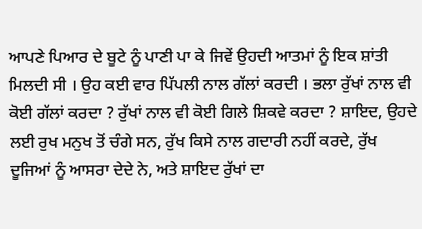ਆਪਣੇ ਪਿਆਰ ਦੇ ਬੂਟੇ ਨੂੰ ਪਾਣੀ ਪਾ ਕੇ ਜਿਵੇਂ ਉਹਦੀ ਆਤਮਾਂ ਨੂੰ ਇਕ ਸ਼ਾਂਤੀ ਮਿਲਦੀ ਸੀ । ਉਹ ਕਈ ਵਾਰ ਪਿੱਪਲੀ ਨਾਲ ਗੱਲਾਂ ਕਰਦੀ । ਭਲਾ ਰੁੱਖਾਂ ਨਾਲ ਵੀ ਕੋਈ ਗੱਲਾਂ ਕਰਦਾ ? ਰੁੱਖਾਂ ਨਾਲ ਵੀ ਕੋਈ ਗਿਲੇ ਸ਼ਿਕਵੇ ਕਰਦਾ ? ਸ਼ਾਇਦ, ਉਹਦੇ ਲਈ ਰੁਖ ਮਨੁਖ ਤੋਂ ਚੰਗੇ ਸਨ, ਰੁੱਖ ਕਿਸੇ ਨਾਲ ਗਦਾਰੀ ਨਹੀਂ ਕਰਦੇ, ਰੁੱਖ ਦੂਜਿਆਂ ਨੂੰ ਆਸਰਾ ਦੇਦੇ ਨੇ, ਅਤੇ ਸ਼ਾਇਦ ਰੁੱਖਾਂ ਦਾ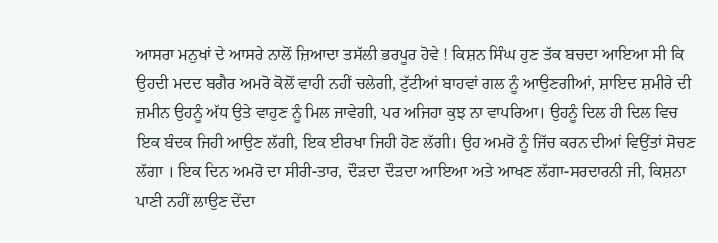ਆਸਰਾ ਮਨੁਖਾਂ ਦੇ ਆਸਰੇ ਨਾਲੋਂ ਜ਼ਿਆਦਾ ਤਸੱਲੀ ਭਰਪੂਰ ਹੋਵੇ ! ਕਿਸ਼ਨ ਸਿੰਘ ਹੁਣ ਤੱਕ ਬਚਦਾ ਆਇਆ ਸੀ ਕਿ ਉਹਦੀ ਮਦਦ ਬਗੈਰ ਅਮਰੋ ਕੋਲੋਂ ਵਾਹੀ ਨਹੀਂ ਚਲੇਗੀ, ਟੁੱਟੀਆਂ ਬਾਹਵਾਂ ਗਲ ਨੂੰ ਆਉਣਗੀਆਂ, ਸ਼ਾਇਦ ਸ਼ਮੀਰੇ ਦੀ ਜ਼ਮੀਨ ਉਹਨੂੰ ਅੱਧ ਉਤੇ ਵਾਹੁਣ ਨੂੰ ਮਿਲ ਜਾਵੇਗੀ, ਪਰ ਅਜਿਹਾ ਕੁਝ ਨਾ ਵਾਪਰਿਆ। ਉਹਨੂੰ ਦਿਲ ਹੀ ਦਿਲ ਵਿਚ ਇਕ ਬੰਦਕ ਜਿਹੀ ਆਉਣ ਲੱਗੀ, ਇਕ ਈਰਖਾ ਜਿਹੀ ਹੋਣ ਲੱਗੀ। ਉਹ ਅਮਰੋ ਨੂੰ ਜਿੱਚ ਕਰਨ ਦੀਆਂ ਵਿਉਂਤਾਂ ਸੋਚਣ ਲੱਗਾ । ਇਕ ਦਿਨ ਅਮਰੋ ਦਾ ਸੀਰੀ-ਤਾਰ, ਦੌੜਦਾ ਦੌੜਦਾ ਆਇਆ ਅਤੇ ਆਖਣ ਲੱਗਾ-ਸਰਦਾਰਨੀ ਜੀ, ਕਿਸ਼ਨਾ ਪਾਣੀ ਨਹੀਂ ਲਾਉਣ ਦੇਂਦਾ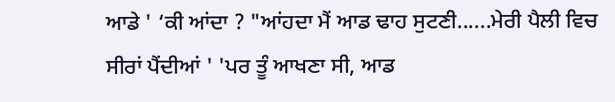ਆਡੇ ' ‘ਕੀ ਆਂਦਾ ? "ਆਂਹਦਾ ਮੈਂ ਆਡ ਢਾਹ ਸੁਟਣੀ......ਮੇਰੀ ਪੈਲੀ ਵਿਚ ਸੀਰਾਂ ਪੈਂਦੀਆਂ ' 'ਪਰ ਤੂੰ ਆਖਣਾ ਸੀ, ਆਡ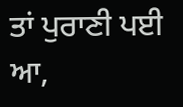ਤਾਂ ਪੁਰਾਣੀ ਪਈ ਆ,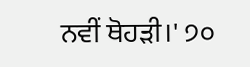ਨਵੀਂ ਥੋਹੜੀ।' ੭੦